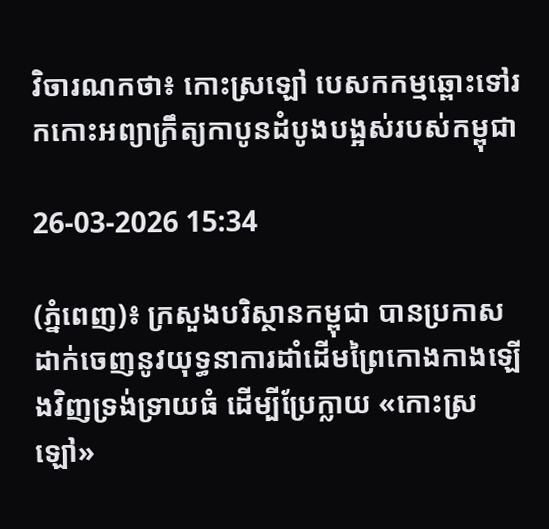វិចារណកថា៖ កោះស្រឡៅ បេសកកម្មឆ្ពោះទៅរកកោះអព្យាក្រឹត្យកាបូនដំបូងបង្អស់របស់កម្ពុជា

26-03-2026 15:34

(ភ្នំពេញ)៖ ក្រសួងបរិស្ថានកម្ពុជា បានប្រកាសដាក់ចេញនូវយុទ្ធនាការដាំដើមព្រៃកោងកាងឡើងវិញទ្រង់ទ្រាយធំ ដើម្បីប្រែក្លាយ «កោះស្រឡៅ»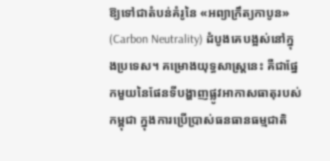ឱ្យទៅជាតំបន់គំរូនៃ «អព្យាក្រឹត្យកាបូន» (Carbon Neutrality) ដំបូងគេបង្អស់នៅក្នុងប្រទេស។ គម្រោងយុទ្ធសាស្ត្រនេះ គឺជាផ្នែកមួយនៃផែនទីបង្ហាញផ្លូវអាកាសធាតុរបស់កម្ពុជា ក្នុងការប្រើប្រាស់ធនធានធម្មជាតិ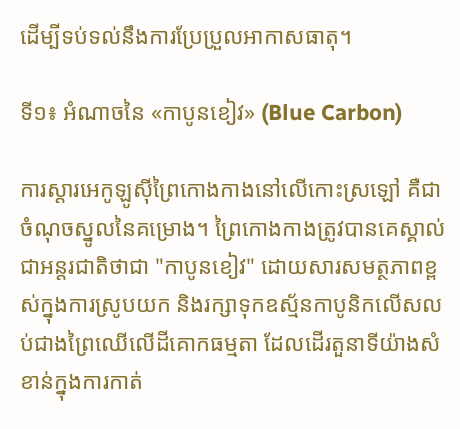ដើម្បីទប់ទល់នឹងការប្រែប្រួលអាកាសធាតុ។

ទី១៖ អំណាចនៃ «កាបូនខៀវ» (Blue Carbon)

ការស្តារអេកូឡូស៊ីព្រៃកោងកាងនៅលើកោះស្រឡៅ គឺជាចំណុចស្នូលនៃគម្រោង។ ព្រៃកោងកាងត្រូវបានគេស្គាល់ជាអន្តរជាតិថាជា "កាបូនខៀវ" ដោយសារសមត្ថភាពខ្ពស់ក្នុងការស្រូបយក និងរក្សាទុកឧស្ម័នកាបូនិកលើសលប់ជាងព្រៃឈើលើដីគោកធម្មតា ដែលដើរតួនាទីយ៉ាងសំខាន់ក្នុងការកាត់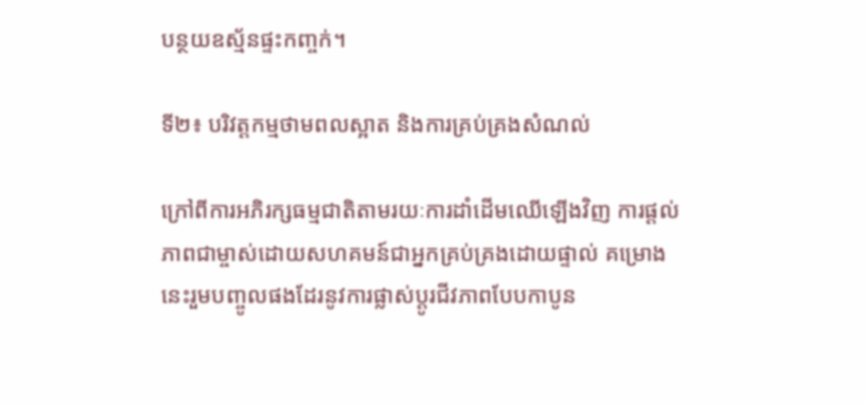បន្ថយឧស្ម័នផ្ទះកញ្ចក់។

ទី២៖ បរិវត្តកម្មថាមពលស្អាត និងការគ្រប់គ្រងសំណល់

ក្រៅពីការអភិរក្សធម្មជាតិតាមរយៈការដាំដើមឈើឡើងវិញ ការផ្ដល់ភាពជាម្ចាស់ដោយសហគមន៍ជាអ្នកគ្រប់គ្រងដោយផ្ទាល់ គម្រោងនេះរួមបញ្ចូលផងដែរនូវការផ្លាស់ប្តូរជីវភាពបែបកាបូន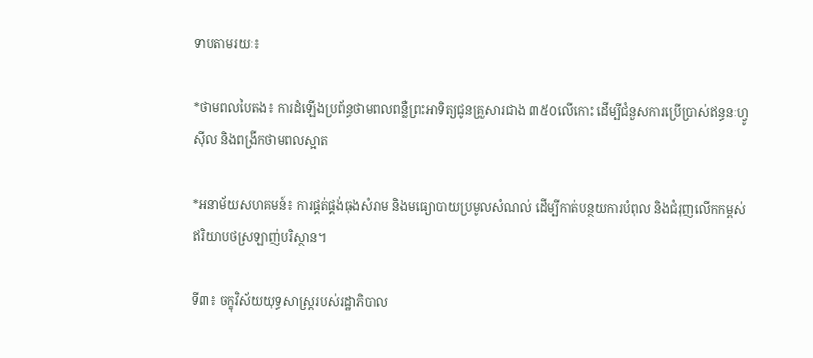ទាបតាមរយៈ៖

*ថាមពលបៃតង៖ ការដំឡើងប្រព័ន្ធថាមពលពន្លឺព្រះអាទិត្យជូនគ្រួសារជាង ៣៥០លើកោះ ដើម្បីជំនួសការប្រើប្រាស់ឥន្ធនៈហ្វូស៊ីល និងពង្រីកថាមពលស្អាត

*អនាម័យសហគមន៍៖ ការផ្គត់ផ្គង់ធុងសំរាម និងមធ្យោបាយប្រមូលសំណល់ ដើម្បីកាត់បន្ថយការបំពុល និងជំរុញលើកកម្ពស់ឥរិយាបថស្រឡាញ់បរិស្ថាន។

ទី៣៖ ចក្ខុវិស័យយុទ្ធសាស្ត្ររបស់រដ្ឋាភិបាល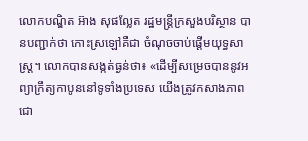លោកបណ្ឌិត អ៊ាង សុផល្លែត រដ្ឋមន្ត្រីក្រសួងបរិស្ថាន បានបញ្ជាក់ថា កោះស្រឡៅគឺជា ចំណុចចាប់ផ្តើមយុទ្ធសាស្ត្រ។ លោកបានសង្កត់ធ្ងន់ថា៖ «ដើម្បីសម្រេចបាននូវអព្យាក្រឹត្យកាបូននៅទូទាំងប្រទេស យើងត្រូវកសាងភាពជោ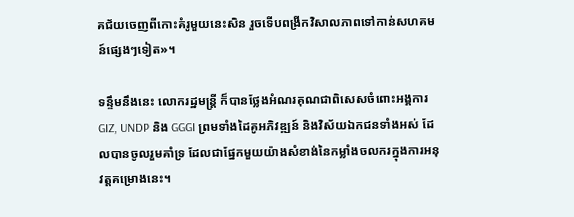គជ័យចេញពីកោះគំរូមួយនេះសិន រួចទើបពង្រីកវិសាលភាពទៅកាន់សហគមន៍ផ្សេងៗទៀត»។

ទន្ទឹមនឹងនេះ លោករដ្ឋមន្ត្រី ក៏បានថ្លែងអំណរគុណជាពិសេសចំពោះអង្គការ GIZ, UNDP និង GGGI ព្រមទាំងដៃគូអភិវឌ្ឍន៍ និងវិស័យឯកជនទាំងអស់ ដែលបានចូលរួមគាំទ្រ ដែលជាផ្នែកមួយយ៉ាងសំខាង់នៃកម្លាំងចលករក្នុងការអនុវត្តគម្រោងនេះ។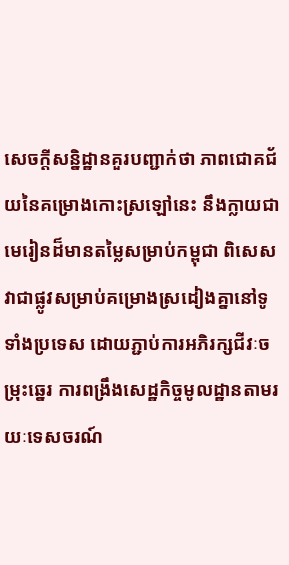សេចក្ដីសន្និដ្ឋានគួរបញ្ជាក់ថា ភាពជោគជ័យនៃគម្រោងកោះស្រឡៅនេះ នឹងក្លាយជាមេរៀនដ៏មានតម្លៃសម្រាប់កម្ពុជា ពិសេសវាជាផ្លូវសម្រាប់គម្រោងស្រដៀងគ្នានៅទូទាំងប្រទេស ដោយភ្ជាប់ការអភិរក្សជីវៈចម្រុះឆ្នេរ ការពង្រឹងសេដ្ឋកិច្ចមូលដ្ឋានតាមរយៈទេសចរណ៍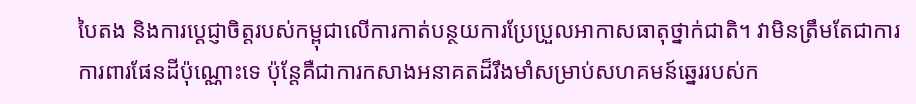បៃតង និងការប្តេជ្ញាចិត្តរបស់កម្ពុជាលើការកាត់បន្ថយការប្រែប្រួលអាកាសធាតុថ្នាក់ជាតិ។ វាមិនត្រឹមតែជាការការពារផែនដីប៉ុណ្ណោះទេ ប៉ុន្តែគឺជាការកសាងអនាគតដ៏រឹងមាំសម្រាប់សហគមន៍ឆ្នេររបស់ក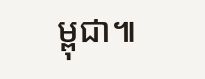ម្ពុជា៕